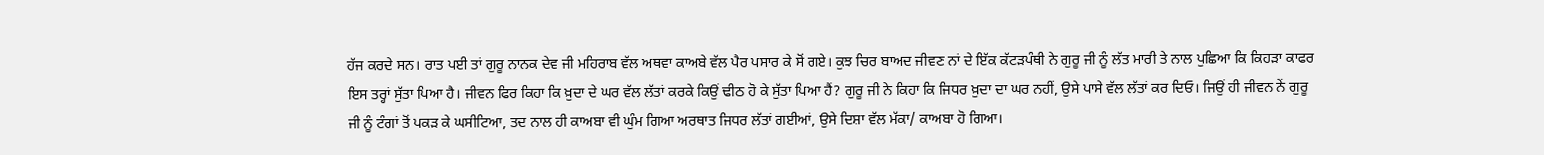ਹੱਜ ਕਰਦੇ ਸਨ। ਰਾਤ ਪਈ ਤਾਂ ਗੁਰੂ ਨਾਨਕ ਦੇਵ ਜੀ ਮਹਿਰਾਬ ਵੱਲ ਅਥਵਾ ਕਾਅਬੇ ਵੱਲ ਪੈਰ ਪਸਾਰ ਕੇ ਸੋਂ ਗਏ। ਕੁਝ ਚਿਰ ਬਾਅਦ ਜੀਵਣ ਨਾਂ ਦੇ ਇੱਕ ਕੱਟੜਪੰਥੀ ਨੇ ਗੁਰੂ ਜੀ ਨੂੰ ਲੱਤ ਮਾਰੀ ਤੇ ਨਾਲ ਪੁਛਿਆ ਕਿ ਕਿਹੜਾ ਕਾਫਰ ਇਸ ਤਰ੍ਹਾਂ ਸੁੱਤਾ ਪਿਆ ਹੈ। ਜੀਵਨ ਫਿਰ ਕਿਹਾ ਕਿ ਖ਼ੁਦਾ ਦੇ ਘਰ ਵੱਲ ਲੱਤਾਂ ਕਰਕੇ ਕਿਉਂ ਢੀਠ ਹੋ ਕੇ ਸੁੱਤਾ ਪਿਆ ਹੈਂ? ਗੁਰੂ ਜੀ ਨੇ ਕਿਹਾ ਕਿ ਜਿਧਰ ਖ਼ੁਦਾ ਦਾ ਘਰ ਨਹੀਂ, ਉਸੇ ਪਾਸੇ ਵੱਲ ਲੱਤਾਂ ਕਰ ਦਿਓ। ਜਿਉਂ ਹੀ ਜੀਵਨ ਨੇਂ ਗੁਰੂ ਜੀ ਨੂੰ ਟੰਗਾਂ ਤੋਂ ਪਕੜ ਕੇ ਘਸੀਟਿਆ, ਤਦ ਨਾਲ ਹੀ ਕਾਅਬਾ ਵੀ ਘੁੰਮ ਗਿਆ ਅਰਥਾਤ ਜਿਧਰ ਲੱਤਾਂ ਗਈਆਂ, ਉਸੇ ਦਿਸ਼ਾ ਵੱਲ ਮੱਕਾ/ ਕਾਅਬਾ ਹੋ ਗਿਆ।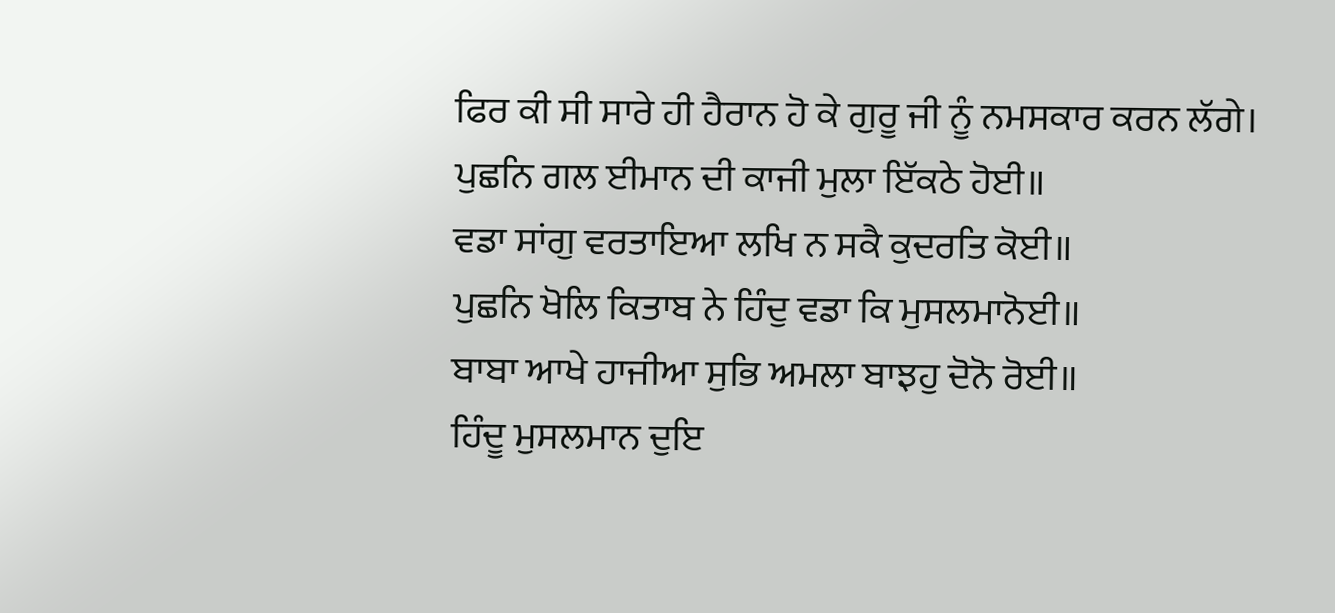ਫਿਰ ਕੀ ਸੀ ਸਾਰੇ ਹੀ ਹੈਰਾਨ ਹੋ ਕੇ ਗੁਰੂ ਜੀ ਨੂੰ ਨਮਸਕਾਰ ਕਰਨ ਲੱਗੇ।
ਪੁਛਨਿ ਗਲ ਈਮਾਨ ਦੀ ਕਾਜੀ ਮੁਲਾ ਇੱਕਠੇ ਹੋਈ॥
ਵਡਾ ਸਾਂਗੁ ਵਰਤਾਇਆ ਲਖਿ ਨ ਸਕੈ ਕੁਦਰਤਿ ਕੋਈ॥
ਪੁਛਨਿ ਖੋਲਿ ਕਿਤਾਬ ਨੇ ਹਿੰਦੁ ਵਡਾ ਕਿ ਮੁਸਲਮਾਨੋਈ॥
ਬਾਬਾ ਆਖੇ ਹਾਜੀਆ ਸੁਭਿ ਅਮਲਾ ਬਾਝਹੁ ਦੋਨੋ ਰੋਈ॥
ਹਿੰਦੂ ਮੁਸਲਮਾਨ ਦੁਇ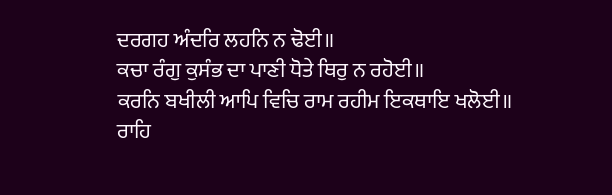ਦਰਗਹ ਅੰਦਰਿ ਲਹਨਿ ਨ ਢੋਈ॥
ਕਚਾ ਰੰਗੁ ਕੁਸੰਭ ਦਾ ਪਾਣੀ ਧੋਤੇ ਥਿਰੁ ਨ ਰਹੋਈ॥
ਕਰਨਿ ਬਖੀਲੀ ਆਪਿ ਵਿਚਿ ਰਾਮ ਰਹੀਮ ਇਕਥਾਇ ਖਲੋਈ॥
ਰਾਹਿ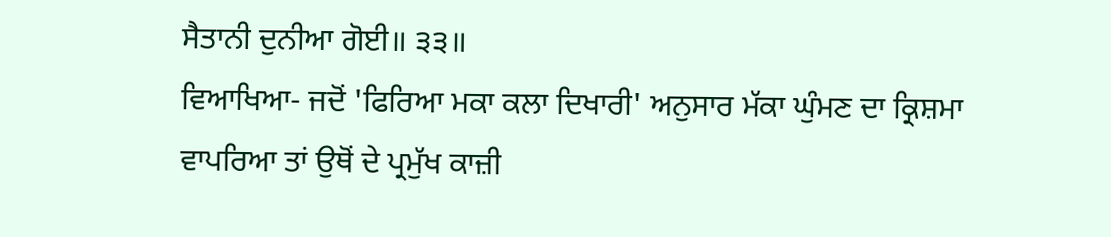ਸੈਤਾਨੀ ਦੁਨੀਆ ਗੋਈ॥ ੩੩॥
ਵਿਆਖਿਆ- ਜਦੋਂ 'ਫਿਰਿਆ ਮਕਾ ਕਲਾ ਦਿਖਾਰੀ' ਅਨੁਸਾਰ ਮੱਕਾ ਘੁੰਮਣ ਦਾ ਕ੍ਰਿਸ਼ਮਾ ਵਾਪਰਿਆ ਤਾਂ ਉਥੋਂ ਦੇ ਪ੍ਰਮੁੱਖ ਕਾਜ਼ੀ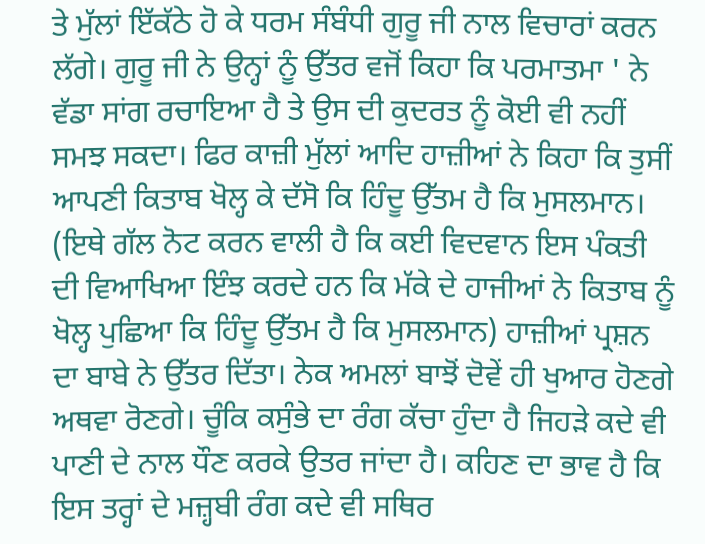ਤੇ ਮੁੱਲਾਂ ਇੱਕੱਠੇ ਹੋ ਕੇ ਧਰਮ ਸੰਬੰਧੀ ਗੁਰੂ ਜੀ ਨਾਲ ਵਿਚਾਰਾਂ ਕਰਨ ਲੱਗੇ। ਗੁਰੂ ਜੀ ਨੇ ਉਨ੍ਹਾਂ ਨੂੰ ਉੱਤਰ ਵਜੋਂ ਕਿਹਾ ਕਿ ਪਰਮਾਤਮਾ ' ਨੇ ਵੱਡਾ ਸਾਂਗ ਰਚਾਇਆ ਹੈ ਤੇ ਉਸ ਦੀ ਕੁਦਰਤ ਨੂੰ ਕੋਈ ਵੀ ਨਹੀਂ ਸਮਝ ਸਕਦਾ। ਫਿਰ ਕਾਜ਼ੀ ਮੁੱਲਾਂ ਆਦਿ ਹਾਜ਼ੀਆਂ ਨੇ ਕਿਹਾ ਕਿ ਤੁਸੀਂ ਆਪਣੀ ਕਿਤਾਬ ਖੋਲ੍ਹ ਕੇ ਦੱਸੋ ਕਿ ਹਿੰਦੂ ਉੱਤਮ ਹੈ ਕਿ ਮੁਸਲਮਾਨ। (ਇਥੇ ਗੱਲ ਨੋਟ ਕਰਨ ਵਾਲੀ ਹੈ ਕਿ ਕਈ ਵਿਦਵਾਨ ਇਸ ਪੰਕਤੀ ਦੀ ਵਿਆਖਿਆ ਇੰਝ ਕਰਦੇ ਹਨ ਕਿ ਮੱਕੇ ਦੇ ਹਾਜੀਆਂ ਨੇ ਕਿਤਾਬ ਨੂੰ ਖੋਲ੍ਹ ਪੁਛਿਆ ਕਿ ਹਿੰਦੂ ਉੱਤਮ ਹੈ ਕਿ ਮੁਸਲਮਾਨ) ਹਾਜ਼ੀਆਂ ਪ੍ਰਸ਼ਨ ਦਾ ਬਾਬੇ ਨੇ ਉੱਤਰ ਦਿੱਤਾ। ਨੇਕ ਅਮਲਾਂ ਬਾਝੋਂ ਦੋਵੇਂ ਹੀ ਖੁਆਰ ਹੋਣਗੇ ਅਥਵਾ ਰੋਣਗੇ। ਚੂੰਕਿ ਕਸੁੰਭੇ ਦਾ ਰੰਗ ਕੱਚਾ ਹੁੰਦਾ ਹੈ ਜਿਹੜੇ ਕਦੇ ਵੀ ਪਾਣੀ ਦੇ ਨਾਲ ਧੌਣ ਕਰਕੇ ਉਤਰ ਜਾਂਦਾ ਹੈ। ਕਹਿਣ ਦਾ ਭਾਵ ਹੈ ਕਿ ਇਸ ਤਰ੍ਹਾਂ ਦੇ ਮਜ਼੍ਹਬੀ ਰੰਗ ਕਦੇ ਵੀ ਸਥਿਰ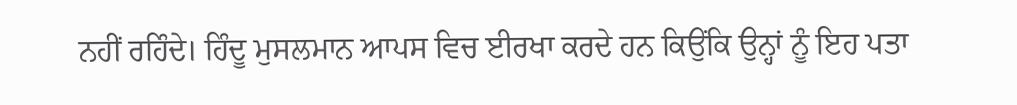ਨਹੀਂ ਰਹਿੰਦੇ। ਹਿੰਦੂ ਮੁਸਲਮਾਨ ਆਪਸ ਵਿਚ ਈਰਖਾ ਕਰਦੇ ਹਨ ਕਿਉਂਕਿ ਉਨ੍ਹਾਂ ਨੂੰ ਇਹ ਪਤਾ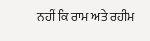ਨਹੀਂ ਕਿ ਰਾਮ ਅਤੇ ਰਹੀਮ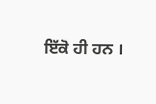ਇੱਕੋ ਹੀ ਹਨ ।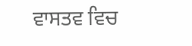ਵਾਸਤਵ ਵਿਚ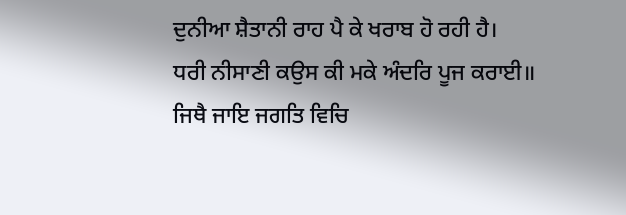ਦੁਨੀਆ ਸ਼ੈਤਾਨੀ ਰਾਹ ਪੈ ਕੇ ਖਰਾਬ ਹੋ ਰਹੀ ਹੈ।
ਧਰੀ ਨੀਸਾਣੀ ਕਉਸ ਕੀ ਮਕੇ ਅੰਦਰਿ ਪੂਜ ਕਰਾਈ॥
ਜਿਥੈ ਜਾਇ ਜਗਤਿ ਵਿਚਿ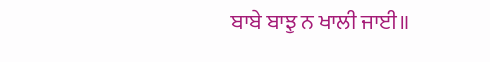ਬਾਬੇ ਬਾਝੁ ਨ ਖਾਲੀ ਜਾਈ॥